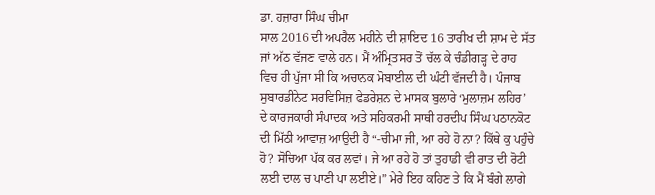ਡਾ. ਹਜ਼ਾਰਾ ਸਿੰਘ ਚੀਮਾ
ਸਾਲ 2016 ਦੀ ਅਪਰੈਲ ਮਹੀਨੇ ਦੀ ਸ਼ਾਇਦ 16 ਤਾਰੀਖ ਦੀ ਸ਼ਾਮ ਦੇ ਸੱਤ ਜਾਂ ਅੱਠ ਵੱਜਣ ਵਾਲੇ ਹਨ। ਮੈਂ ਅੰਮ੍ਰਿਤਸਰ ਤੋਂ ਚੱਲ ਕੇ ਚੰਡੀਗੜ੍ਹ ਦੇ ਰਾਹ ਵਿਚ ਹੀ ਪੁੱਜਾ ਸੀ ਕਿ ਅਚਾਨਕ ਮੋਬਾਈਲ ਦੀ ਘੰਟੀ ਵੱਜਦੀ ਹੈ। ਪੰਜਾਬ ਸੁਬਾਰਡੀਨੇਟ ਸਰਵਿਸਿਜ਼ ਫੇਡਰੇਸ਼ਨ ਦੇ ਮਾਸਕ ਬੁਲਾਰੇ ‘ਮੁਲਾਜ਼ਮ ਲਹਿਰ’ ਦੇ ਕਾਰਜਕਾਰੀ ਸੰਪਾਦਕ ਅਤੇ ਸਹਿਕਰਮੀ ਸਾਥੀ ਹਰਦੀਪ ਸਿੰਘ ਪਠਾਨਕੋਟ ਦੀ ਮਿੱਠੀ ਆਵਾਜ਼ ਆਉਦੀ ਹੈ “-ਚੀਮਾ ਜੀ, ਆ ਰਹੇ ਹੋ ਨਾ? ਕਿੱਥੇ ਕੁ ਪਹੁੰਚੇ ਹੋ? ਸੋਚਿਆ ਪੱਕ ਕਰ ਲਵਾਂ। ਜੇ ਆ ਰਹੇ ਹੋ ਤਾਂ ਤੁਹਾਡੀ ਵੀ ਰਾਤ ਦੀ ਰੋਟੀ ਲਈ ਦਾਲ ਚ ਪਾਣੀ ਪਾ ਲਈਏ।” ਮੇਰੇ ਇਹ ਕਹਿਣ ਤੇ ਕਿ ਮੈਂ ਬੰਗੇ ਲਾਗੇ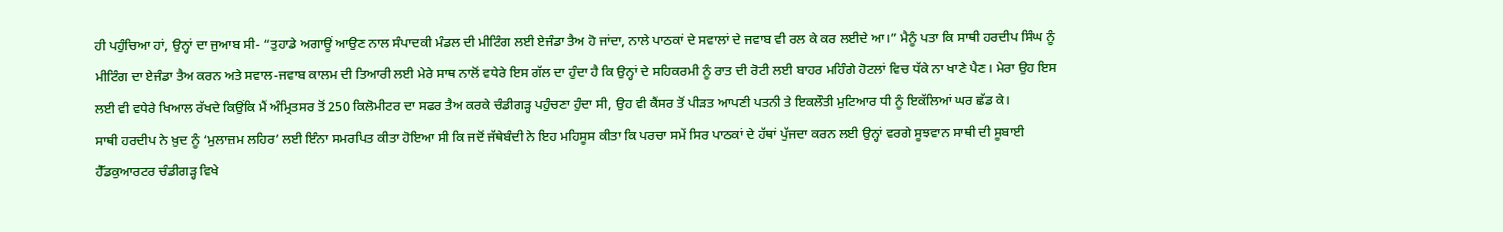ਹੀ ਪਹੁੰਚਿਆ ਹਾਂ, ਉਨ੍ਹਾਂ ਦਾ ਜੁਆਬ ਸੀ- “ਤੁਹਾਡੇ ਅਗਾਊਂ ਆਉਣ ਨਾਲ ਸੰਪਾਦਕੀ ਮੰਡਲ ਦੀ ਮੀਟਿੰਗ ਲਈ ਏਜੰਡਾ ਤੈਅ ਹੋ ਜਾਂਦਾ, ਨਾਲੇ ਪਾਠਕਾਂ ਦੇ ਸਵਾਲਾਂ ਦੇ ਜਵਾਬ ਵੀ ਰਲ ਕੇ ਕਰ ਲਈਦੇ ਆ।” ਮੈਨੂੰ ਪਤਾ ਕਿ ਸਾਥੀ ਹਰਦੀਪ ਸਿੰਘ ਨੂੰ ਮੀਟਿੰਗ ਦਾ ਏਜੰਡਾ ਤੈਅ ਕਰਨ ਅਤੇ ਸਵਾਲ-ਜਵਾਬ ਕਾਲਮ ਦੀ ਤਿਆਰੀ ਲਈ ਮੇਰੇ ਸਾਥ ਨਾਲੋਂ ਵਧੇਰੇ ਇਸ ਗੱਲ ਦਾ ਹੁੰਦਾ ਹੈ ਕਿ ਉਨ੍ਹਾਂ ਦੇ ਸਹਿਕਰਮੀ ਨੂੰ ਰਾਤ ਦੀ ਰੋਟੀ ਲਈ ਬਾਹਰ ਮਹਿੰਗੇ ਹੋਟਲਾਂ ਵਿਚ ਧੱਕੇ ਨਾ ਖਾਣੇ ਪੈਣ। ਮੇਰਾ ਉਹ ਇਸ ਲਈ ਵੀ ਵਧੇਰੇ ਖਿਆਲ ਰੱਖਦੇ ਕਿਉਂਕਿ ਮੈਂ ਅੰਮ੍ਰਿਤਸਰ ਤੋਂ 250 ਕਿਲੋਮੀਟਰ ਦਾ ਸਫਰ ਤੈਅ ਕਰਕੇ ਚੰਡੀਗੜ੍ਹ ਪਹੁੰਚਣਾ ਹੁੰਦਾ ਸੀ, ਉਹ ਵੀ ਕੈਂਸਰ ਤੋਂ ਪੀੜਤ ਆਪਣੀ ਪਤਨੀ ਤੇ ਇਕਲੌਤੀ ਮੁਟਿਆਰ ਧੀ ਨੂੰ ਇਕੱਲਿਆਂ ਘਰ ਛੱਡ ਕੇ।
ਸਾਥੀ ਹਰਦੀਪ ਨੇ ਖ਼ੁਦ ਨੂੰ ‘ਮੁਲਾਜ਼ਮ ਲਹਿਰ’ ਲਈ ਇੰਨਾ ਸਮਰਪਿਤ ਕੀਤਾ ਹੋਇਆ ਸੀ ਕਿ ਜਦੋਂ ਜੱਥੇਬੰਦੀ ਨੇ ਇਹ ਮਹਿਸੂਸ ਕੀਤਾ ਕਿ ਪਰਚਾ ਸਮੇਂ ਸਿਰ ਪਾਠਕਾਂ ਦੇ ਹੱਥਾਂ ਪੁੱਜਦਾ ਕਰਨ ਲਈ ਉਨ੍ਹਾਂ ਵਰਗੇ ਸੂਝਵਾਨ ਸਾਥੀ ਦੀ ਸੂਬਾਈ ਹੈੱਡਕੁਆਰਟਰ ਚੰਡੀਗੜ੍ਹ ਵਿਖੇ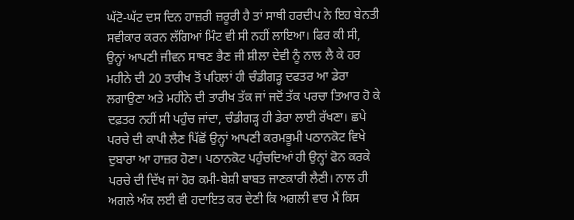ਘੱਟੋ-ਘੱਟ ਦਸ ਦਿਨ ਹਾਜ਼ਰੀ ਜ਼ਰੂਰੀ ਹੈ ਤਾਂ ਸਾਥੀ ਹਰਦੀਪ ਨੇ ਇਹ ਬੇਨਤੀ ਸਵੀਕਾਰ ਕਰਨ ਲੱਗਿਆਂ ਮਿੰਟ ਵੀ ਸੀ ਨਹੀਂ ਲਾਇਆ। ਫਿਰ ਕੀ ਸੀ, ਉਨ੍ਹਾਂ ਆਪਣੀ ਜੀਵਨ ਸਾਥਣ ਭੈਣ ਜੀ ਸ਼ੀਲਾ ਦੇਵੀ ਨੂੰ ਨਾਲ ਲੈ ਕੇ ਹਰ ਮਹੀਨੇ ਦੀ 20 ਤਾਰੀਖ ਤੋਂ ਪਹਿਲਾਂ ਹੀ ਚੰਡੀਗੜ੍ਹ ਦਫਤਰ ਆ ਡੇਰਾ ਲਗਾਉਣਾ ਅਤੇ ਮਹੀਨੇ ਦੀ ਤਾਰੀਖ ਤੱਕ ਜਾਂ ਜਦੋਂ ਤੱਕ ਪਰਚਾ ਤਿਆਰ ਹੋ ਕੇ ਦਫ਼ਤਰ ਨਹੀਂ ਸੀ ਪਹੁੰਚ ਜਾਂਦਾ, ਚੰਡੀਗੜ੍ਹ ਹੀ ਡੇਰਾ ਲਾਈ ਰੱਖਣਾ। ਛਪੇ ਪਰਚੇ ਦੀ ਕਾਪੀ ਲੈਣ ਪਿੱਛੋਂ ਉਨ੍ਹਾਂ ਆਪਣੀ ਕਰਮਭੂਮੀ ਪਠਾਨਕੋਟ ਵਿਖੇ ਦੁਬਾਰਾ ਆ ਹਾਜ਼ਰ ਹੋਣਾ। ਪਠਾਨਕੋਟ ਪਹੁੰਚਦਿਆਂ ਹੀ ਉਨ੍ਹਾਂ ਫੋਨ ਕਰਕੇ ਪਰਚੇ ਦੀ ਦਿੱਖ ਜਾਂ ਹੋਰ ਕਮੀ-ਬੇਸ਼ੀ ਬਾਬਤ ਜਾਣਕਾਰੀ ਲੈਣੀ। ਨਾਲ ਹੀ ਅਗਲੇ ਅੰਕ ਲਈ ਵੀ ਹਦਾਇਤ ਕਰ ਦੇਣੀ ਕਿ ਅਗਲੀ ਵਾਰ ਮੈਂ ਕਿਸ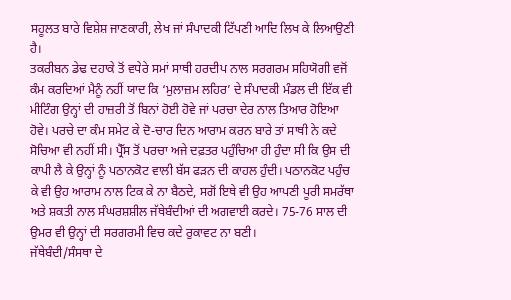ਸਹੂਲਤ ਬਾਰੇ ਵਿਸ਼ੇਸ਼ ਜਾਣਕਾਰੀ, ਲੇਖ ਜਾਂ ਸੰਪਾਦਕੀ ਟਿੱਪਣੀ ਆਦਿ ਲਿਖ ਕੇ ਲਿਆਉਣੀ ਹੈ।
ਤਕਰੀਬਨ ਡੇਢ ਦਹਾਕੇ ਤੋਂ ਵਧੇਰੇ ਸਮਾਂ ਸਾਥੀ ਹਰਦੀਪ ਨਾਲ ਸਰਗਰਮ ਸਹਿਯੋਗੀ ਵਜੋਂ ਕੰਮ ਕਰਦਿਆਂ ਮੈਨੂੰ ਨਹੀਂ ਯਾਦ ਕਿ ‘ਮੁਲਾਜ਼ਮ ਲਹਿਰ’ ਦੇ ਸੰਪਾਦਕੀ ਮੰਡਲ ਦੀ ਇੱਕ ਵੀ ਮੀਟਿੰਗ ਉਨ੍ਹਾਂ ਦੀ ਹਾਜ਼ਰੀ ਤੋਂ ਬਿਨਾਂ ਹੋਈ ਹੋਵੇ ਜਾਂ ਪਰਚਾ ਦੇਰ ਨਾਲ ਤਿਆਰ ਹੋਇਆ ਹੋਵੇ। ਪਰਚੇ ਦਾ ਕੰਮ ਸਮੇਟ ਕੇ ਦੋ-ਚਾਰ ਦਿਨ ਆਰਾਮ ਕਰਨ ਬਾਰੇ ਤਾਂ ਸਾਥੀ ਨੇ ਕਦੇ ਸੋਚਿਆ ਵੀ ਨਹੀਂ ਸੀ। ਪ੍ਰੈੱਸ ਤੋਂ ਪਰਚਾ ਅਜੇ ਦਫ਼ਤਰ ਪਹੁੰਚਿਆ ਹੀ ਹੁੰਦਾ ਸੀ ਕਿ ਉਸ ਦੀ ਕਾਪੀ ਲੈ ਕੇ ਉਨ੍ਹਾਂ ਨੂੰ ਪਠਾਨਕੋਟ ਵਾਲੀ ਬੱਸ ਫੜਨ ਦੀ ਕਾਹਲ ਹੁੰਦੀ। ਪਠਾਨਕੋਟ ਪਹੁੰਚ ਕੇ ਵੀ ਉਹ ਆਰਾਮ ਨਾਲ ਟਿਕ ਕੇ ਨਾ ਬੈਠਦੇ, ਸਗੋਂ ਇਥੇ ਵੀ ਉਹ ਆਪਣੀ ਪੂਰੀ ਸਮਰੱਥਾ ਅਤੇ ਸ਼ਕਤੀ ਨਾਲ ਸੰਘਰਸ਼ਸ਼ੀਲ ਜੱਥੇਬੰਦੀਆਂ ਦੀ ਅਗਵਾਈ ਕਰਦੇ। 75-76 ਸਾਲ ਦੀ ਉਮਰ ਵੀ ਉਨ੍ਹਾਂ ਦੀ ਸਰਗਰਮੀ ਵਿਚ ਕਦੇ ਰੁਕਾਵਟ ਨਾ ਬਣੀ।
ਜੱਥੇਬੰਦੀ/ਸੰਸਥਾ ਦੇ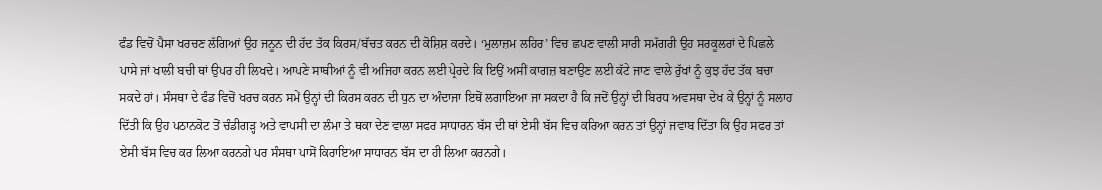ਫੰਡ ਵਿਚੋਂ ਪੈਸਾ ਖਰਚਣ ਲੱਗਿਆਂ ਉਹ ਜਨੂਨ ਦੀ ਹੱਦ ਤੱਕ ਕਿਰਸ/ਬੱਚਤ ਕਰਨ ਦੀ ਕੋਸ਼ਿਸ਼ ਕਰਦੇ। ‘ਮੁਲਾਜ਼ਮ ਲਹਿਰ’ ਵਿਚ ਛਪਣ ਵਾਲੀ ਸਾਰੀ ਸਮੱਗਰੀ ਉਹ ਸਰਕੂਲਰਾਂ ਦੇ ਪਿਛਲੇ ਪਾਸੇ ਜਾਂ ਖਾਲੀ ਬਚੀ ਥਾਂ ਉਪਰ ਹੀ ਲਿਖਦੇ। ਆਪਣੇ ਸਾਥੀਆਂ ਨੂੰ ਵੀ ਅਜਿਹਾ ਕਰਨ ਲਈ ਪ੍ਰੇਰਦੇ ਕਿ ਇਉਂ ਅਸੀਂ ਕਾਗਜ਼ ਬਣਾਉਣ ਲਈ ਕੱਟੇ ਜਾਣ ਵਾਲੇ ਰੁੱਖਾਂ ਨੂੰ ਕੁਝ ਹੱਦ ਤੱਕ ਬਚਾ ਸਕਦੇ ਹਾਂ। ਸੰਸਥਾ ਦੇ ਫੰਡ ਵਿਚੋਂ ਖਰਚ ਕਰਨ ਸਮੇਂ ਉਨ੍ਹਾਂ ਦੀ ਕਿਰਸ ਕਰਨ ਦੀ ਧੁਨ ਦਾ ਅੰਦਾਜਾ ਇਥੋਂ ਲਗਾਇਆ ਜਾ ਸਕਦਾ ਹੈ ਕਿ ਜਦੋਂ ਉਨ੍ਹਾਂ ਦੀ ਬਿਰਧ ਅਵਸਥਾ ਦੇਖ ਕੇ ਉਨ੍ਹਾਂ ਨੂੰ ਸਲਾਹ ਦਿੱਤੀ ਕਿ ਉਹ ਪਠਾਨਕੋਟ ਤੋਂ ਚੰਡੀਗੜ੍ਹ ਅਤੇ ਵਾਪਸੀ ਦਾ ਲੰਮਾ ਤੇ ਥਕਾ ਦੇਣ ਵਾਲਾ ਸਫਰ ਸਾਧਾਰਨ ਬੱਸ ਦੀ ਥਾਂ ਏਸੀ ਬੱਸ ਵਿਚ ਕਰਿਆ ਕਰਨ ਤਾਂ ਉਨ੍ਹਾਂ ਜਵਾਬ ਦਿੱਤਾ ਕਿ ਉਹ ਸਫਰ ਤਾਂ ਏਸੀ ਬੱਸ ਵਿਚ ਕਰ ਲਿਆ ਕਰਨਗੇ ਪਰ ਸੰਸਥਾ ਪਾਸੋਂ ਕਿਰਾਇਆ ਸਾਧਾਰਨ ਬੱਸ ਦਾ ਹੀ ਲਿਆ ਕਰਨਗੇ।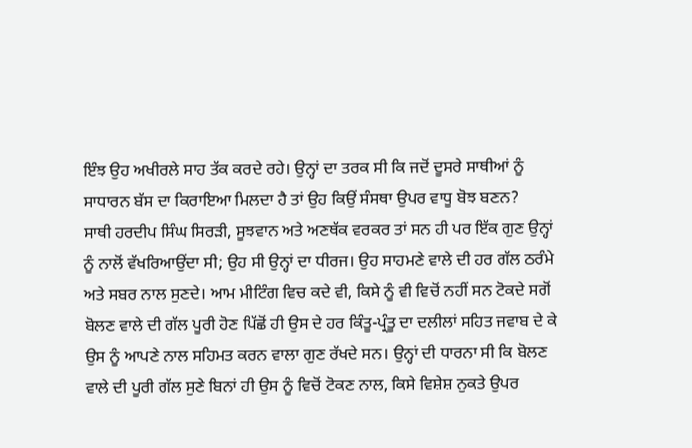ਇੰਝ ਉਹ ਅਖੀਰਲੇ ਸਾਹ ਤੱਕ ਕਰਦੇ ਰਹੇ। ਉਨ੍ਹਾਂ ਦਾ ਤਰਕ ਸੀ ਕਿ ਜਦੋਂ ਦੂਸਰੇ ਸਾਥੀਆਂ ਨੂੰ ਸਾਧਾਰਨ ਬੱਸ ਦਾ ਕਿਰਾਇਆ ਮਿਲਦਾ ਹੈ ਤਾਂ ਉਹ ਕਿਉਂ ਸੰਸਥਾ ਉਪਰ ਵਾਧੂ ਬੋਝ ਬਣਨ?
ਸਾਥੀ ਹਰਦੀਪ ਸਿੰਘ ਸਿਰੜੀ, ਸੂਝਵਾਨ ਅਤੇ ਅਣਥੱਕ ਵਰਕਰ ਤਾਂ ਸਨ ਹੀ ਪਰ ਇੱਕ ਗੁਣ ਉਨ੍ਹਾਂ ਨੂੰ ਨਾਲੋਂ ਵੱਖਰਿਆਉਂਦਾ ਸੀ; ਉਹ ਸੀ ਉਨ੍ਹਾਂ ਦਾ ਧੀਰਜ। ਉਹ ਸਾਹਮਣੇ ਵਾਲੇ ਦੀ ਹਰ ਗੱਲ ਠਰੰਮੇ ਅਤੇ ਸਬਰ ਨਾਲ ਸੁਣਦੇ। ਆਮ ਮੀਟਿੰਗ ਵਿਚ ਕਦੇ ਵੀ, ਕਿਸੇ ਨੂੰ ਵੀ ਵਿਚੋਂ ਨਹੀਂ ਸਨ ਟੋਕਦੇ ਸਗੋਂ ਬੋਲਣ ਵਾਲੇ ਦੀ ਗੱਲ ਪੂਰੀ ਹੋਣ ਪਿੱਛੋਂ ਹੀ ਉਸ ਦੇ ਹਰ ਕਿੰਤੂ-ਪ੍ਰੰਤੂ ਦਾ ਦਲੀਲਾਂ ਸਹਿਤ ਜਵਾਬ ਦੇ ਕੇ ਉਸ ਨੂੰ ਆਪਣੇ ਨਾਲ ਸਹਿਮਤ ਕਰਨ ਵਾਲਾ ਗੁਣ ਰੱਖਦੇ ਸਨ। ਉਨ੍ਹਾਂ ਦੀ ਧਾਰਨਾ ਸੀ ਕਿ ਬੋਲਣ ਵਾਲੇ ਦੀ ਪੂਰੀ ਗੱਲ ਸੁਣੇ ਬਿਨਾਂ ਹੀ ਉਸ ਨੂੰ ਵਿਚੋਂ ਟੋਕਣ ਨਾਲ, ਕਿਸੇ ਵਿਸ਼ੇਸ਼ ਨੁਕਤੇ ਉਪਰ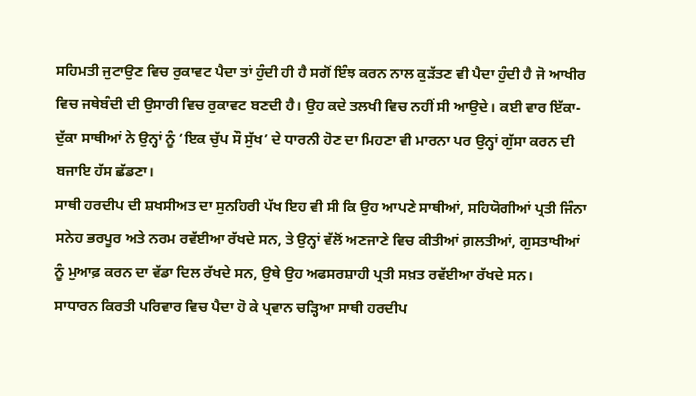ਸਹਿਮਤੀ ਜੁਟਾਉਣ ਵਿਚ ਰੁਕਾਵਟ ਪੈਦਾ ਤਾਂ ਹੁੰਦੀ ਹੀ ਹੈ ਸਗੋਂ ਇੰਝ ਕਰਨ ਨਾਲ ਕੁੜੱਤਣ ਵੀ ਪੈਦਾ ਹੁੰਦੀ ਹੈ ਜੋ ਆਖੀਰ ਵਿਚ ਜਥੇਬੰਦੀ ਦੀ ਉਸਾਰੀ ਵਿਚ ਰੁਕਾਵਟ ਬਣਦੀ ਹੈ। ਉਹ ਕਦੇ ਤਲਖੀ ਵਿਚ ਨਹੀਂ ਸੀ ਆਉਦੇ। ਕਈ ਵਾਰ ਇੱਕਾ-ਦੁੱਕਾ ਸਾਥੀਆਂ ਨੇ ਉਨ੍ਹਾਂ ਨੂੰ ‘ਇਕ ਚੁੱਪ ਸੌ ਸੁੱਖ’ ਦੇ ਧਾਰਨੀ ਹੋਣ ਦਾ ਮਿਹਣਾ ਵੀ ਮਾਰਨਾ ਪਰ ਉਨ੍ਹਾਂ ਗੁੱਸਾ ਕਰਨ ਦੀ ਬਜਾਇ ਹੱਸ ਛੱਡਣਾ।
ਸਾਥੀ ਹਰਦੀਪ ਦੀ ਸ਼ਖਸੀਅਤ ਦਾ ਸੁਨਹਿਰੀ ਪੱਖ ਇਹ ਵੀ ਸੀ ਕਿ ਉਹ ਆਪਣੇ ਸਾਥੀਆਂ, ਸਹਿਯੋਗੀਆਂ ਪ੍ਰਤੀ ਜਿੰਨਾ ਸਨੇਹ ਭਰਪੂਰ ਅਤੇ ਨਰਮ ਰਵੱਈਆ ਰੱਖਦੇ ਸਨ, ਤੇ ਉਨ੍ਹਾਂ ਵੱਲੋਂ ਅਣਜਾਣੇ ਵਿਚ ਕੀਤੀਆਂ ਗ਼ਲਤੀਆਂ, ਗੁਸਤਾਖੀਆਂ ਨੂੰ ਮੁਆਫ਼ ਕਰਨ ਦਾ ਵੱਡਾ ਦਿਲ ਰੱਖਦੇ ਸਨ, ਉਥੇ ਉਹ ਅਫਸਰਸ਼ਾਹੀ ਪ੍ਰਤੀ ਸਖ਼ਤ ਰਵੱਈਆ ਰੱਖਦੇ ਸਨ।
ਸਾਧਾਰਨ ਕਿਰਤੀ ਪਰਿਵਾਰ ਵਿਚ ਪੈਦਾ ਹੋ ਕੇ ਪ੍ਰਵਾਨ ਚੜ੍ਹਿਆ ਸਾਥੀ ਹਰਦੀਪ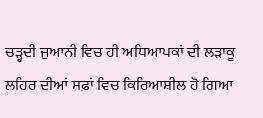ਚੜ੍ਹਦੀ ਜੁਆਨੀ ਵਿਚ ਹੀ ਅਧਿਆਪਕਾਂ ਦੀ ਲੜਾਕੂ ਲਹਿਰ ਦੀਆਂ ਸਫ਼ਾਂ ਵਿਚ ਕਿਰਿਆਸ਼ੀਲ ਹੋ ਗਿਆ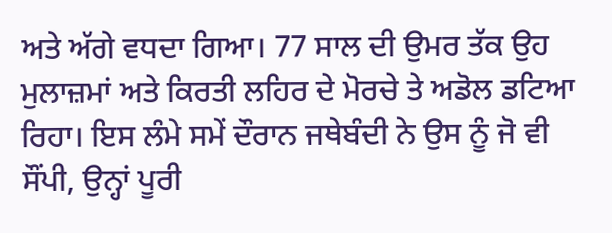ਅਤੇ ਅੱਗੇ ਵਧਦਾ ਗਿਆ। 77 ਸਾਲ ਦੀ ਉਮਰ ਤੱਕ ਉਹ ਮੁਲਾਜ਼ਮਾਂ ਅਤੇ ਕਿਰਤੀ ਲਹਿਰ ਦੇ ਮੋਰਚੇ ਤੇ ਅਡੋਲ ਡਟਿਆ ਰਿਹਾ। ਇਸ ਲੰਮੇ ਸਮੇਂ ਦੌਰਾਨ ਜਥੇਬੰਦੀ ਨੇ ਉਸ ਨੂੰ ਜੋ ਵੀ ਸੌਂਪੀ, ਉਨ੍ਹਾਂ ਪੂਰੀ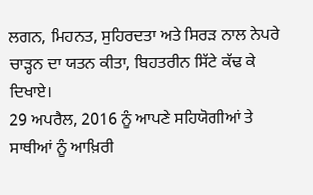ਲਗਨ, ਮਿਹਨਤ, ਸੁਹਿਰਦਤਾ ਅਤੇ ਸਿਰੜ ਨਾਲ ਨੇਪਰੇ ਚਾੜ੍ਹਨ ਦਾ ਯਤਨ ਕੀਤਾ, ਬਿਹਤਰੀਨ ਸਿੱਟੇ ਕੱਢ ਕੇ ਦਿਖਾਏ।
29 ਅਪਰੈਲ, 2016 ਨੂੰ ਆਪਣੇ ਸਹਿਯੋਗੀਆਂ ਤੇ ਸਾਥੀਆਂ ਨੂੰ ਆਖ਼ਿਰੀ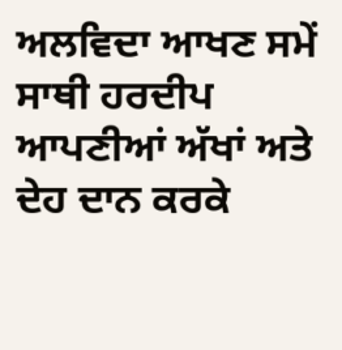ਅਲਵਿਦਾ ਆਖਣ ਸਮੇਂ ਸਾਥੀ ਹਰਦੀਪ ਆਪਣੀਆਂ ਅੱਖਾਂ ਅਤੇ ਦੇਹ ਦਾਨ ਕਰਕੇ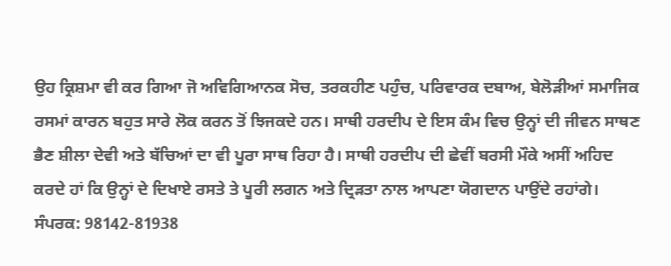ਉਹ ਕ੍ਰਿਸ਼ਮਾ ਵੀ ਕਰ ਗਿਆ ਜੋ ਅਵਿਗਿਆਨਕ ਸੋਚ, ਤਰਕਹੀਣ ਪਹੁੰਚ, ਪਰਿਵਾਰਕ ਦਬਾਅ, ਬੇਲੋੜੀਆਂ ਸਮਾਜਿਕ ਰਸਮਾਂ ਕਾਰਨ ਬਹੁਤ ਸਾਰੇ ਲੋਕ ਕਰਨ ਤੋਂ ਝਿਜਕਦੇ ਹਨ। ਸਾਥੀ ਹਰਦੀਪ ਦੇ ਇਸ ਕੰਮ ਵਿਚ ਉਨ੍ਹਾਂ ਦੀ ਜੀਵਨ ਸਾਥਣ ਭੈਣ ਸ਼ੀਲਾ ਦੇਵੀ ਅਤੇ ਬੱਚਿਆਂ ਦਾ ਵੀ ਪੂਰਾ ਸਾਥ ਰਿਹਾ ਹੈ। ਸਾਥੀ ਹਰਦੀਪ ਦੀ ਛੇਵੀਂ ਬਰਸੀ ਮੌਕੇ ਅਸੀਂ ਅਹਿਦ ਕਰਦੇ ਹਾਂ ਕਿ ਉਨ੍ਹਾਂ ਦੇ ਦਿਖਾਏ ਰਸਤੇ ਤੇ ਪੂਰੀ ਲਗਨ ਅਤੇ ਦ੍ਰਿੜਤਾ ਨਾਲ ਆਪਣਾ ਯੋਗਦਾਨ ਪਾਉਂਦੇ ਰਹਾਂਗੇ।
ਸੰਪਰਕ: 98142-81938